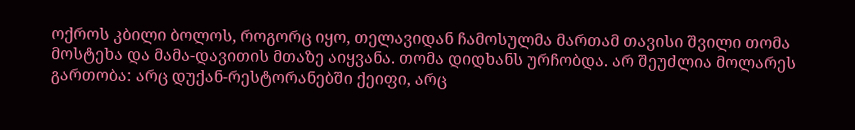ოქროს კბილი ბოლოს, როგორც იყო, თელავიდან ჩამოსულმა მართამ თავისი შვილი თომა მოსტეხა და მამა-დავითის მთაზე აიყვანა. თომა დიდხანს ურჩობდა. არ შეუძლია მოლარეს გართობა: არც დუქან-რესტორანებში ქეიფი, არც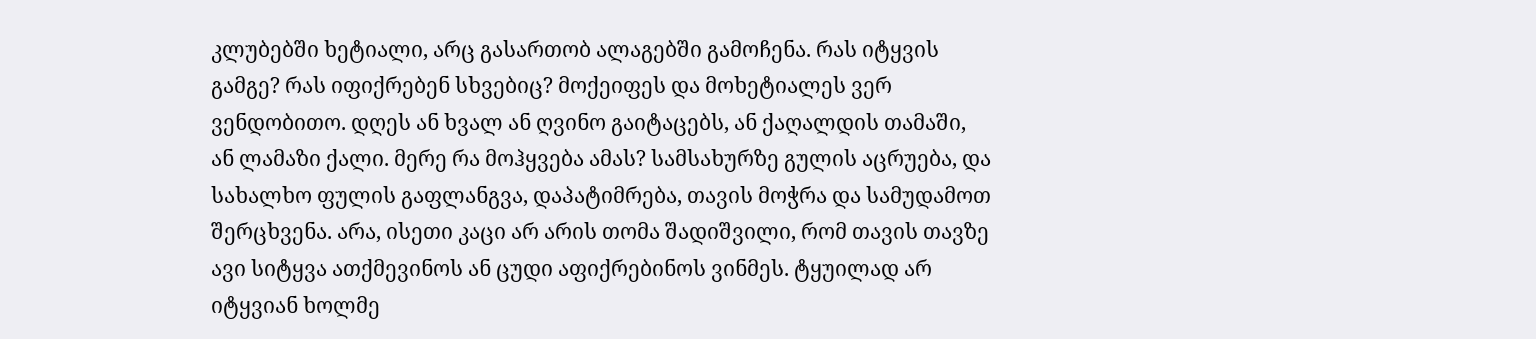კლუბებში ხეტიალი, არც გასართობ ალაგებში გამოჩენა. რას იტყვის გამგე? რას იფიქრებენ სხვებიც? მოქეიფეს და მოხეტიალეს ვერ ვენდობითო. დღეს ან ხვალ ან ღვინო გაიტაცებს, ან ქაღალდის თამაში, ან ლამაზი ქალი. მერე რა მოჰყვება ამას? სამსახურზე გულის აცრუება, და სახალხო ფულის გაფლანგვა, დაპატიმრება, თავის მოჭრა და სამუდამოთ შერცხვენა. არა, ისეთი კაცი არ არის თომა შადიშვილი, რომ თავის თავზე ავი სიტყვა ათქმევინოს ან ცუდი აფიქრებინოს ვინმეს. ტყუილად არ იტყვიან ხოლმე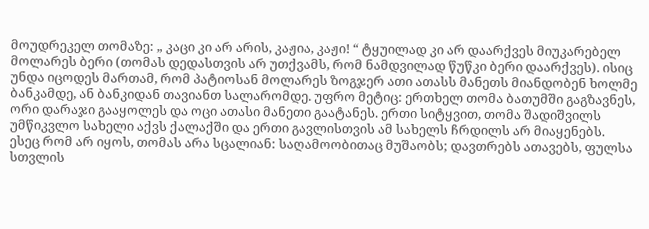მოუდრეკელ თომაზე: „ კაცი კი არ არის, კაჟია, კაჟი! “ ტყუილად კი არ დაარქვეს მიუკარებელ მოლარეს ბერი (თომას დედასთვის არ უთქვამს, რომ ნამდვილად წუწკი ბერი დაარქვეს). ისიც უნდა იცოდეს მართამ, რომ პატიოსან მოლარეს ზოგჯერ ათი ათასს მანეთს მიანდობენ ხოლმე ბანკამდე, ან ბანკიდან თავიანთ სალარომდე. უფრო მეტიც: ერთხელ თომა ბათუმში გაგზავნეს, ორი დარაჯი გააყოლეს და ოცი ათასი მანეთი გაატანეს. ერთი სიტყვით, თომა შადიშვილს უმწიკვლო სახელი აქვს ქალაქში და ერთი გავლისთვის ამ სახელს ჩრდილს არ მიაყენებს. ესეც რომ არ იყოს, თომას არა სცალიან: საღამოობითაც მუშაობს; დავთრებს ათავებს, ფულსა სთვლის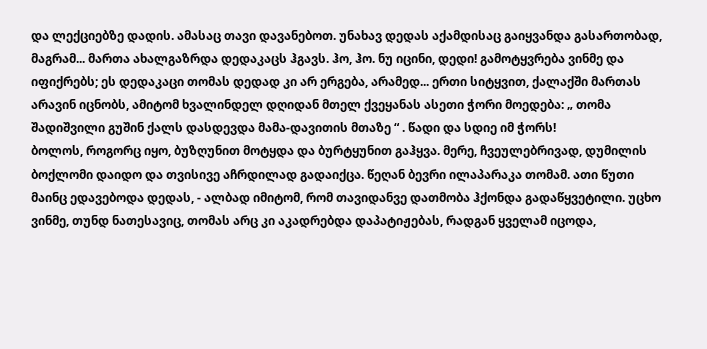და ლექციებზე დადის. ამასაც თავი დავანებოთ. უნახავ დედას აქამდისაც გაიყვანდა გასართობად, მაგრამ... მართა ახალგაზრდა დედაკაცს ჰგავს. ჰო, ჰო. ნუ იცინი, დედი! გამოტყვრება ვინმე და იფიქრებს; ეს დედაკაცი თომას დედად კი არ ერგება, არამედ... ერთი სიტყვით, ქალაქში მართას არავინ იცნობს, ამიტომ ხვალინდელ დღიდან მთელ ქვეყანას ასეთი ჭორი მოედება: „ თომა შადიშვილი გუშინ ქალს დასდევდა მამა-დავითის მთაზე “ . წადი და სდიე იმ ჭორს!
ბოლოს, როგორც იყო, ბუზღუნით მოტყდა და ბურტყუნით გაჰყვა. მერე, ჩვეულებრივად, დუმილის ბოქლომი დაიდო და თვისივე აჩრდილად გადაიქცა. წეღან ბევრი ილაპარაკა თომამ. ათი წუთი მაინც ედავებოდა დედას, - ალბად იმიტომ, რომ თავიდანვე დათმობა ჰქონდა გადაწყვეტილი. უცხო ვინმე, თუნდ ნათესავიც, თომას არც კი აკადრებდა დაპატიჟებას, რადგან ყველამ იცოდა,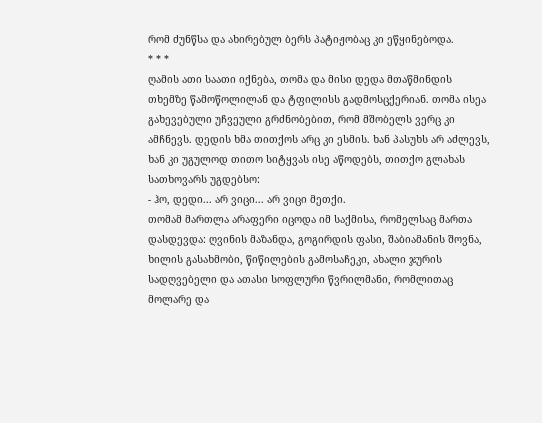რომ ძუნწსა და ახირებულ ბერს პატიჟობაც კი ეწყინებოდა.
* * *
ღამის ათი საათი იქნება, თომა და მისი დედა მთაწმინდის თხემზე წამოწოლილან და ტფილისს გადმოსცქერიან. თომა ისეა გახევებული უჩვეული გრძნობებით, რომ მშობელს ვერც კი ამჩნევს. დედის ხმა თითქოს არც კი ესმის. ხან პასუხს არ აძლევს, ხან კი უგულოდ თითო სიტყვას ისე აწოდებს, თითქო გლახას სათხოვარს უგდებსო:
- ჰო, დედი... არ ვიცი... არ ვიცი მეთქი.
თომამ მართლა არაფერი იცოდა იმ საქმისა, რომელსაც მართა დასდევდა: ღვინის მაზანდა, გოგირდის ფასი, შაბიამანის შოვნა, ხილის გასახმობი, წიწილების გამოსაჩეკი, ახალი ჯურის სადღვებელი და ათასი სოფლური წვრილმანი, რომლითაც მოლარე და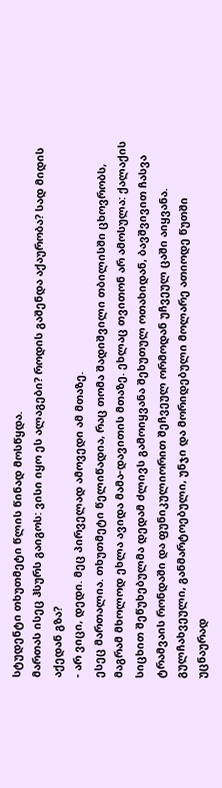სტუდენტი თხუთმეტი წლის წინად მოსწყდა.
მართას ისეც ჰსურს გაიგოს: ვისი იყო ეს ალაგები? როდის გაშენდა აქაურობა? სად მიდის აქედან გზა?
- არ ვიცი, დედი. მეც პირველად ამოვედი ამ მთაზე.
ესეც მართალია. თხუთმეტი წელიწადია, რაც თომა შადიშვილი თბილისში ცხოვრობს, მაგრამ მხოლოდ ეხლა ავიდა მამა-დავითის მთაზე. ეხლაც თვითონ არ ამოსულა: ქალაქის სიცხით შეწუხებულმა დედამ ძლივს გამოიყვანა შეხუთულ ოთახიდან, ბავშვივით ჩასვა ტრამვაის რონდაში და ფუნიკულიორით შეჩვეულ ორმოდან უჩვეულ ცაში აიყვანა. გულჩახვეული, განმარტოებული, უნჯი და მორიდებული მოლარე ათიოდე წუთში უცნაურად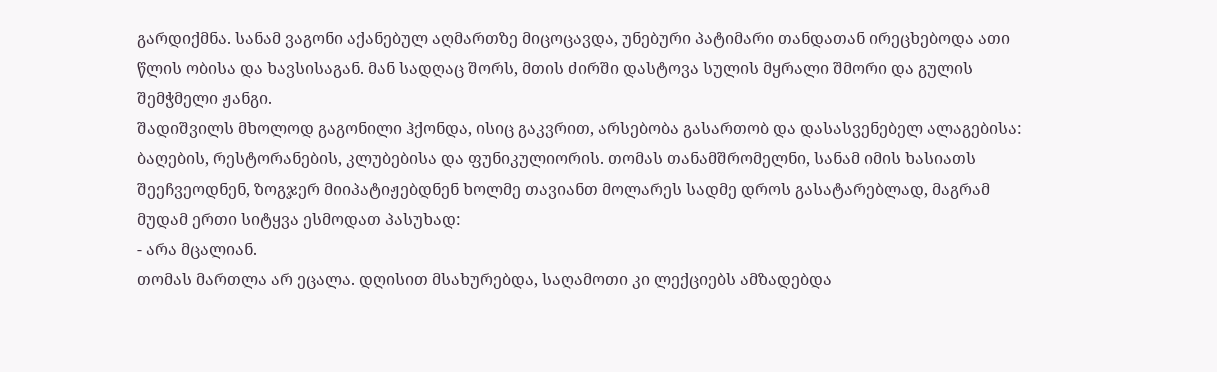გარდიქმნა. სანამ ვაგონი აქანებულ აღმართზე მიცოცავდა, უნებური პატიმარი თანდათან ირეცხებოდა ათი წლის ობისა და ხავსისაგან. მან სადღაც შორს, მთის ძირში დასტოვა სულის მყრალი შმორი და გულის შემჭმელი ჟანგი.
შადიშვილს მხოლოდ გაგონილი ჰქონდა, ისიც გაკვრით, არსებობა გასართობ და დასასვენებელ ალაგებისა: ბაღების, რესტორანების, კლუბებისა და ფუნიკულიორის. თომას თანამშრომელნი, სანამ იმის ხასიათს შეეჩვეოდნენ, ზოგჯერ მიიპატიჟებდნენ ხოლმე თავიანთ მოლარეს სადმე დროს გასატარებლად, მაგრამ მუდამ ერთი სიტყვა ესმოდათ პასუხად:
- არა მცალიან.
თომას მართლა არ ეცალა. დღისით მსახურებდა, საღამოთი კი ლექციებს ამზადებდა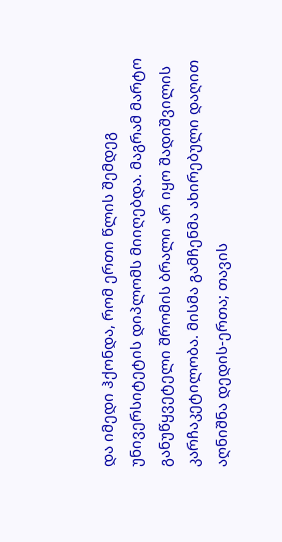და იმედი ჰქონდა, რომ ერთი წლის შემდეგ უნივერსიტეტის დიპლომს მიიღებდა. მაგრამ მარტო განუწყვეტელი შრომის ბრალი არ იყო შადიშვილის კარჩაკეტილობა. მისმა გამჩენმა ახირებული დაღით აღნიშნა დედის-ერთა; თავის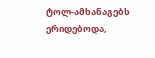ტოლ-ამხანაგებს ერიდებოდა,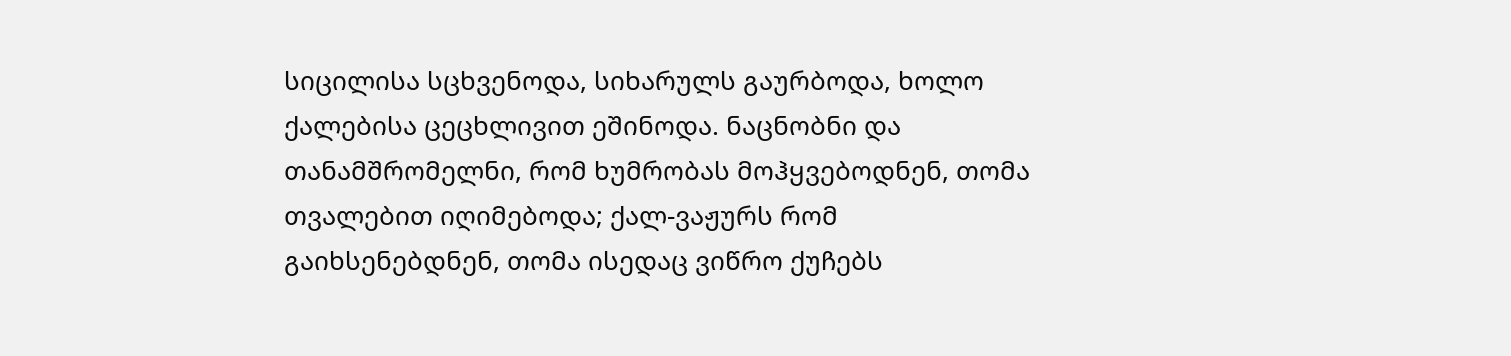სიცილისა სცხვენოდა, სიხარულს გაურბოდა, ხოლო ქალებისა ცეცხლივით ეშინოდა. ნაცნობნი და თანამშრომელნი, რომ ხუმრობას მოჰყვებოდნენ, თომა თვალებით იღიმებოდა; ქალ-ვაჟურს რომ გაიხსენებდნენ, თომა ისედაც ვიწრო ქუჩებს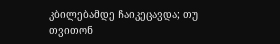კბილებამდე ჩაიკეცავდა; თუ თვითონ